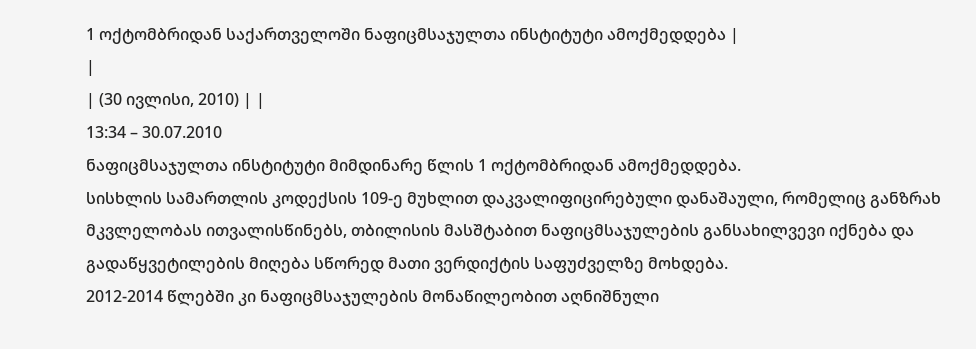1 ოქტომბრიდან საქართველოში ნაფიცმსაჯულთა ინსტიტუტი ამოქმედდება |
|
| (30 ივლისი, 2010) | |
13:34 – 30.07.2010
ნაფიცმსაჯულთა ინსტიტუტი მიმდინარე წლის 1 ოქტომბრიდან ამოქმედდება.
სისხლის სამართლის კოდექსის 109-ე მუხლით დაკვალიფიცირებული დანაშაული, რომელიც განზრახ მკვლელობას ითვალისწინებს, თბილისის მასშტაბით ნაფიცმსაჯულების განსახილვევი იქნება და გადაწყვეტილების მიღება სწორედ მათი ვერდიქტის საფუძველზე მოხდება.
2012-2014 წლებში კი ნაფიცმსაჯულების მონაწილეობით აღნიშნული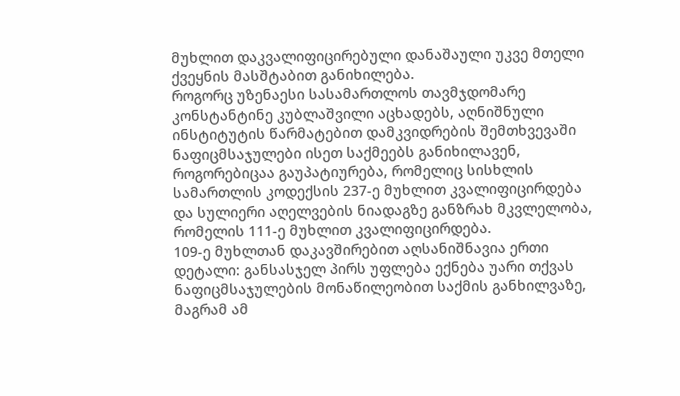მუხლით დაკვალიფიცირებული დანაშაული უკვე მთელი ქვეყნის მასშტაბით განიხილება.
როგორც უზენაესი სასამართლოს თავმჯდომარე კონსტანტინე კუბლაშვილი აცხადებს, აღნიშნული ინსტიტუტის წარმატებით დამკვიდრების შემთხვევაში ნაფიცმსაჯულები ისეთ საქმეებს განიხილავენ, როგორებიცაა გაუპატიურება, რომელიც სისხლის სამართლის კოდექსის 237-ე მუხლით კვალიფიცირდება და სულიერი აღელვების ნიადაგზე განზრახ მკვლელობა, რომელის 111-ე მუხლით კვალიფიცირდება.
109-ე მუხლთან დაკავშირებით აღსანიშნავია ერთი დეტალი: განსასჯელ პირს უფლება ექნება უარი თქვას ნაფიცმსაჯულების მონაწილეობით საქმის განხილვაზე, მაგრამ ამ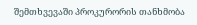შემთხვევაში პროკურორის თანხმობა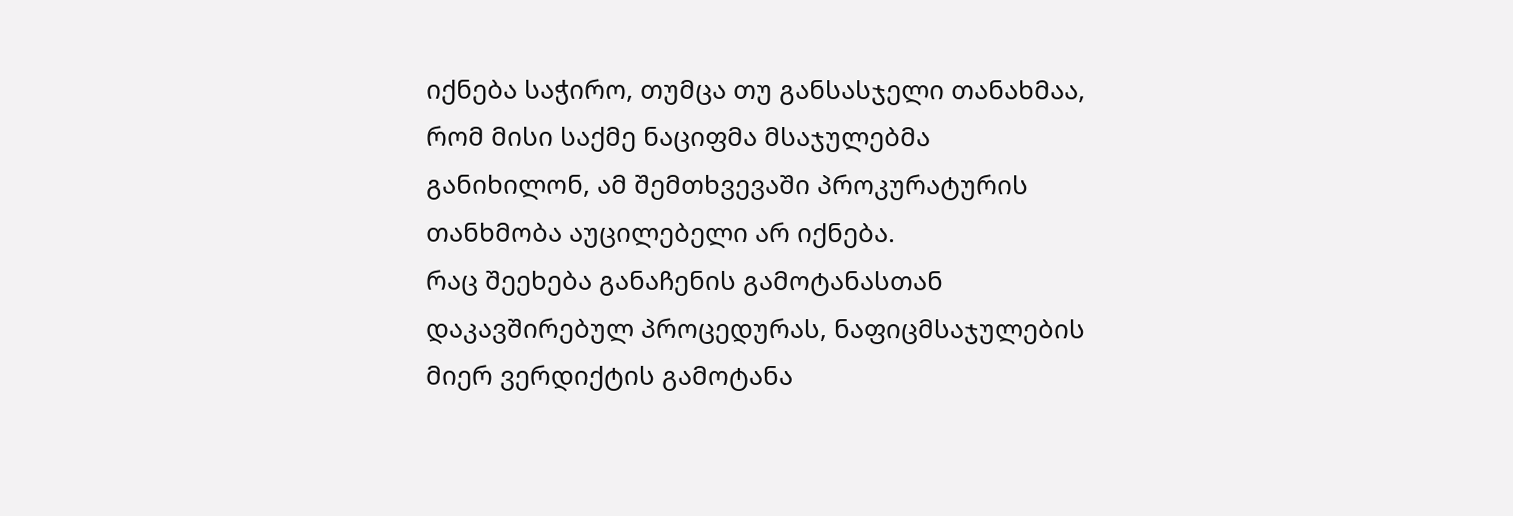იქნება საჭირო, თუმცა თუ განსასჯელი თანახმაა, რომ მისი საქმე ნაციფმა მსაჯულებმა განიხილონ, ამ შემთხვევაში პროკურატურის თანხმობა აუცილებელი არ იქნება.
რაც შეეხება განაჩენის გამოტანასთან დაკავშირებულ პროცედურას, ნაფიცმსაჯულების მიერ ვერდიქტის გამოტანა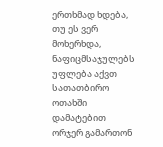ერთხმად ხდება, თუ ეს ვერ მოხერხდა, ნაფიცმსაჯულებს უფლება აქვთ სათათბირო ოთახში დამატებით ორჯერ გამართონ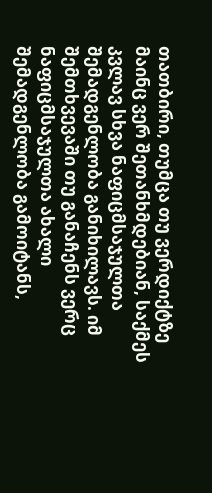თათბირი, თუმცა თუ ვერდიქტზე მაინც ვერ შეთანხმდებიან, საქმეს კვლავ სხვა ნაფიცმსაჯულთა შემადგენლობა განიხილავს. იმ შემთხვევაში თუ განაჩენს ვერც ნაფიცმსაჯულთა ახალი შემადგენლობა გამოიტანს,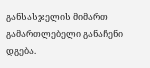განსასჯელის მიმართ გამართლებელი განაჩენი დგება.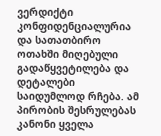ვერდიქტი კონფიდენციალურია და სათათბირო ოთახში მიღებული გადაწყვეტილება და დეტალები საიდუმლოდ რჩება. ამ პირობის შესრულებას კანონი ყველა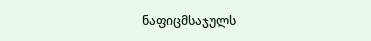ნაფიცმსაჯულს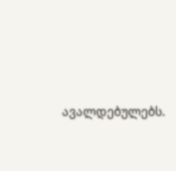ავალდებულებს.